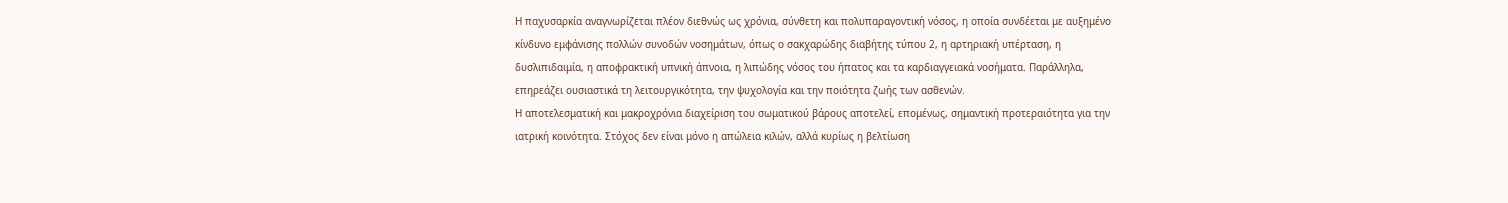Η παχυσαρκία αναγνωρίζεται πλέον διεθνώς ως χρόνια, σύνθετη και πολυπαραγοντική νόσος, η οποία συνδέεται με αυξημένο κίνδυνο εμφάνισης πολλών συνοδών νοσημάτων, όπως ο σακχαρώδης διαβήτης τύπου 2, η αρτηριακή υπέρταση, η δυσλιπιδαιμία, η αποφρακτική υπνική άπνοια, η λιπώδης νόσος του ήπατος και τα καρδιαγγειακά νοσήματα. Παράλληλα, επηρεάζει ουσιαστικά τη λειτουργικότητα, την ψυχολογία και την ποιότητα ζωής των ασθενών.
Η αποτελεσματική και μακροχρόνια διαχείριση του σωματικού βάρους αποτελεί, επομένως, σημαντική προτεραιότητα για την ιατρική κοινότητα. Στόχος δεν είναι μόνο η απώλεια κιλών, αλλά κυρίως η βελτίωση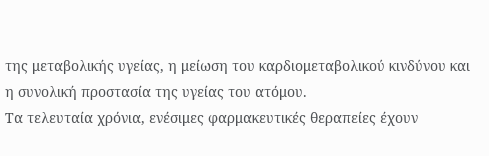της μεταβολικής υγείας, η μείωση του καρδιομεταβολικού κινδύνου και η συνολική προστασία της υγείας του ατόμου.
Τα τελευταία χρόνια, ενέσιμες φαρμακευτικές θεραπείες έχουν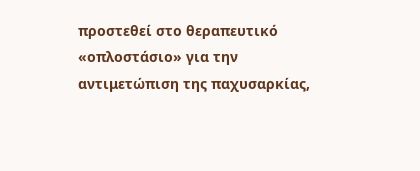προστεθεί στο θεραπευτικό «οπλοστάσιο» για την αντιμετώπιση της παχυσαρκίας,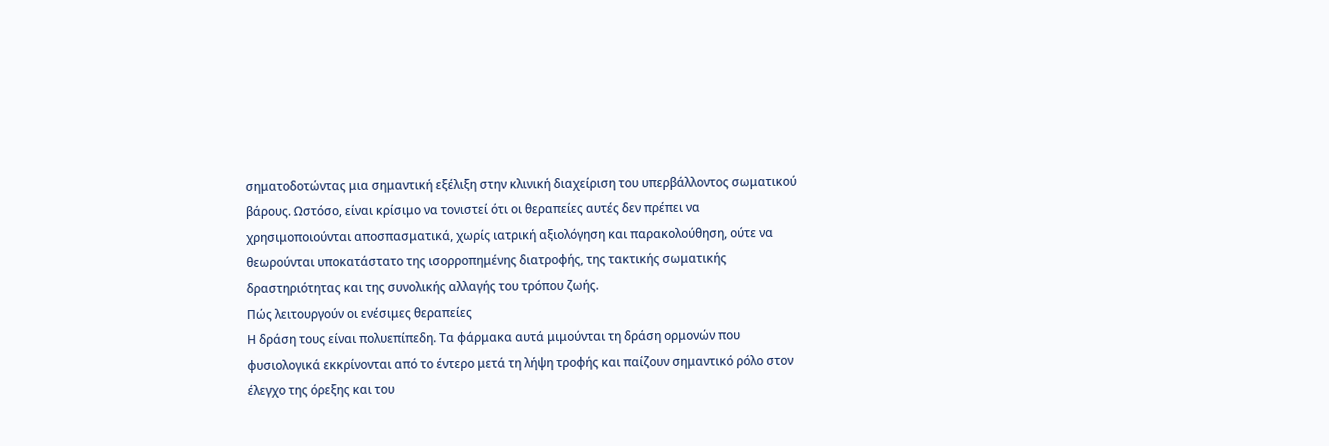σηματοδοτώντας μια σημαντική εξέλιξη στην κλινική διαχείριση του υπερβάλλοντος σωματικού βάρους. Ωστόσο, είναι κρίσιμο να τονιστεί ότι οι θεραπείες αυτές δεν πρέπει να χρησιμοποιούνται αποσπασματικά, χωρίς ιατρική αξιολόγηση και παρακολούθηση, ούτε να θεωρούνται υποκατάστατο της ισορροπημένης διατροφής, της τακτικής σωματικής δραστηριότητας και της συνολικής αλλαγής του τρόπου ζωής.
Πώς λειτουργούν οι ενέσιμες θεραπείες
Η δράση τους είναι πολυεπίπεδη. Τα φάρμακα αυτά μιμούνται τη δράση ορμονών που φυσιολογικά εκκρίνονται από το έντερο μετά τη λήψη τροφής και παίζουν σημαντικό ρόλο στον έλεγχο της όρεξης και του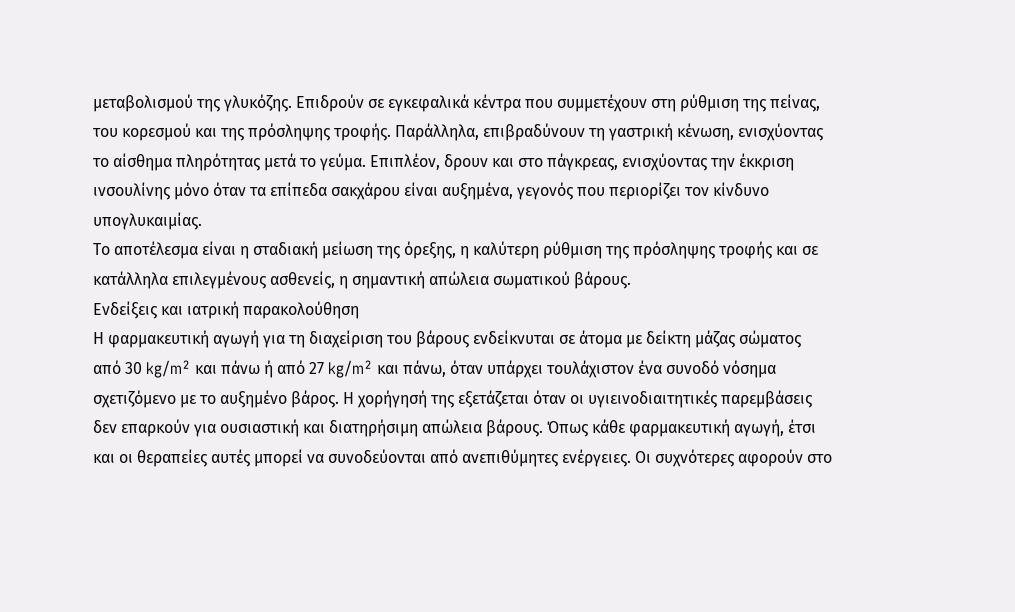μεταβολισμού της γλυκόζης. Επιδρούν σε εγκεφαλικά κέντρα που συμμετέχουν στη ρύθμιση της πείνας, του κορεσμού και της πρόσληψης τροφής. Παράλληλα, επιβραδύνουν τη γαστρική κένωση, ενισχύοντας το αίσθημα πληρότητας μετά το γεύμα. Επιπλέον, δρουν και στο πάγκρεας, ενισχύοντας την έκκριση ινσουλίνης μόνο όταν τα επίπεδα σακχάρου είναι αυξημένα, γεγονός που περιορίζει τον κίνδυνο υπογλυκαιμίας.
Το αποτέλεσμα είναι η σταδιακή μείωση της όρεξης, η καλύτερη ρύθμιση της πρόσληψης τροφής και σε κατάλληλα επιλεγμένους ασθενείς, η σημαντική απώλεια σωματικού βάρους.
Ενδείξεις και ιατρική παρακολούθηση
Η φαρμακευτική αγωγή για τη διαχείριση του βάρους ενδείκνυται σε άτομα με δείκτη μάζας σώματος από 30 kg/m² και πάνω ή από 27 kg/m² και πάνω, όταν υπάρχει τουλάχιστον ένα συνοδό νόσημα σχετιζόμενο με το αυξημένο βάρος. Η χορήγησή της εξετάζεται όταν οι υγιεινοδιαιτητικές παρεμβάσεις δεν επαρκούν για ουσιαστική και διατηρήσιμη απώλεια βάρους. Όπως κάθε φαρμακευτική αγωγή, έτσι και οι θεραπείες αυτές μπορεί να συνοδεύονται από ανεπιθύμητες ενέργειες. Οι συχνότερες αφορούν στο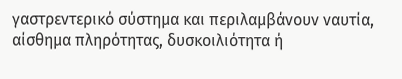γαστρεντερικό σύστημα και περιλαμβάνουν ναυτία, αίσθημα πληρότητας, δυσκοιλιότητα ή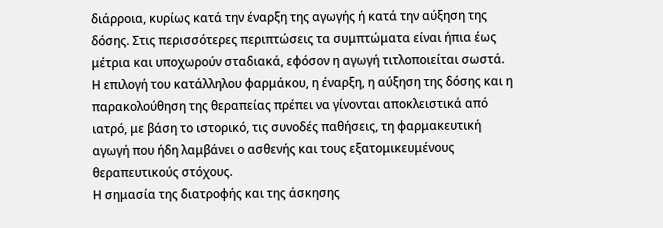διάρροια, κυρίως κατά την έναρξη της αγωγής ή κατά την αύξηση της δόσης. Στις περισσότερες περιπτώσεις τα συμπτώματα είναι ήπια έως μέτρια και υποχωρούν σταδιακά, εφόσον η αγωγή τιτλοποιείται σωστά. Η επιλογή του κατάλληλου φαρμάκου, η έναρξη, η αύξηση της δόσης και η παρακολούθηση της θεραπείας πρέπει να γίνονται αποκλειστικά από ιατρό, με βάση το ιστορικό, τις συνοδές παθήσεις, τη φαρμακευτική αγωγή που ήδη λαμβάνει ο ασθενής και τους εξατομικευμένους θεραπευτικούς στόχους.
Η σημασία της διατροφής και της άσκησης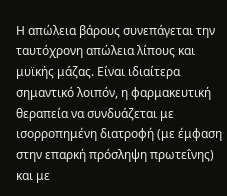Η απώλεια βάρους συνεπάγεται την ταυτόχρονη απώλεια λίπους και μυϊκής μάζας. Είναι ιδιαίτερα σημαντικό λοιπόν, η φαρμακευτική θεραπεία να συνδυάζεται με ισορροπημένη διατροφή (με έμφαση στην επαρκή πρόσληψη πρωτεΐνης) και με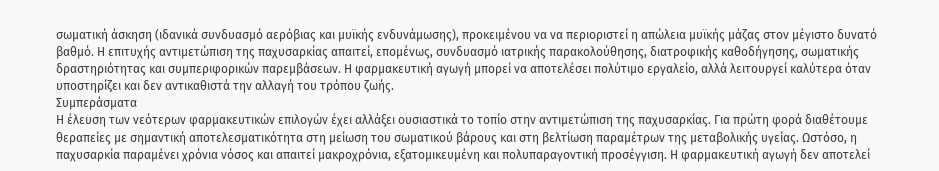σωματική άσκηση (ιδανικά συνδυασμό αερόβιας και μυϊκής ενδυνάμωσης), προκειμένου να να περιοριστεί η απώλεια μυϊκής μάζας στον μέγιστο δυνατό βαθμό. Η επιτυχής αντιμετώπιση της παχυσαρκίας απαιτεί, επομένως, συνδυασμό ιατρικής παρακολούθησης, διατροφικής καθοδήγησης, σωματικής δραστηριότητας και συμπεριφορικών παρεμβάσεων. Η φαρμακευτική αγωγή μπορεί να αποτελέσει πολύτιμο εργαλείο, αλλά λειτουργεί καλύτερα όταν υποστηρίζει και δεν αντικαθιστά την αλλαγή του τρόπου ζωής.
Συμπεράσματα
Η έλευση των νεότερων φαρμακευτικών επιλογών έχει αλλάξει ουσιαστικά το τοπίο στην αντιμετώπιση της παχυσαρκίας. Για πρώτη φορά διαθέτουμε θεραπείες με σημαντική αποτελεσματικότητα στη μείωση του σωματικού βάρους και στη βελτίωση παραμέτρων της μεταβολικής υγείας. Ωστόσο, η παχυσαρκία παραμένει χρόνια νόσος και απαιτεί μακροχρόνια, εξατομικευμένη και πολυπαραγοντική προσέγγιση. Η φαρμακευτική αγωγή δεν αποτελεί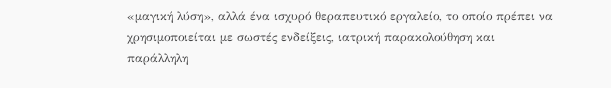«μαγική λύση», αλλά ένα ισχυρό θεραπευτικό εργαλείο, το οποίο πρέπει να χρησιμοποιείται με σωστές ενδείξεις, ιατρική παρακολούθηση και παράλληλη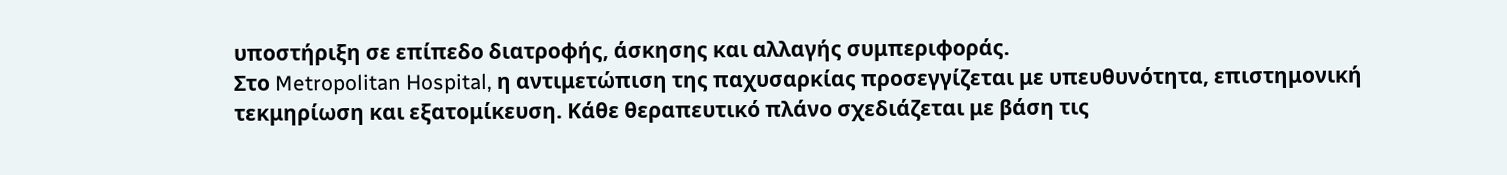υποστήριξη σε επίπεδο διατροφής, άσκησης και αλλαγής συμπεριφοράς.
Στο Metropolitan Hospital, η αντιμετώπιση της παχυσαρκίας προσεγγίζεται με υπευθυνότητα, επιστημονική τεκμηρίωση και εξατομίκευση. Κάθε θεραπευτικό πλάνο σχεδιάζεται με βάση τις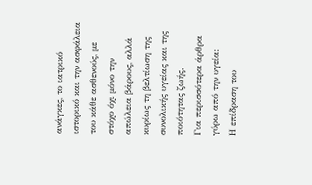ανάγκες, το ιατρικό ιστορικό και την ασφάλεια του κάθε ασθενούς, με στόχο όχι μόνο την απώλεια βάρους, αλλά κυρίως τη βελτίωση της συνολικής υγείας και της ποιότητας ζωής.
Για περισσότερα άρθρα γύρω από την υγεία:
Η επίδραση του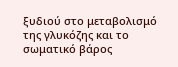ξυδιού στο μεταβολισμό της γλυκόζης και το σωματικό βάρος